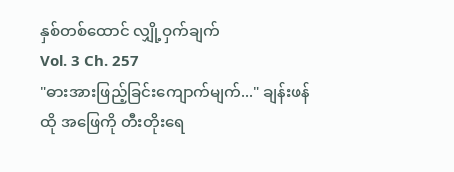နှစ်တစ်ထောင် လျှို့ဝှက်ချက်
Vol. 3 Ch. 257
"ဓားအားဖြည့်ခြင်းကျောက်မျက်..." ချန်းဖန် ထို အဖြေကို တီးတိုးရေ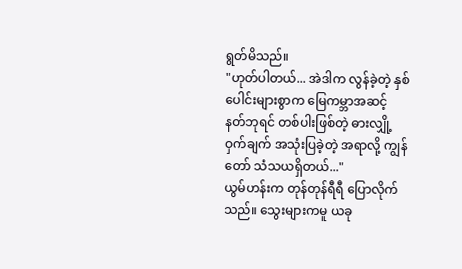ရွတ်မိသည်။
"ဟုတ်ပါတယ်... အဲဒါက လွန်ခဲ့တဲ့ နှစ်ပေါင်းများစွာက မြေကမ္ဘာအဆင့် နတ်ဘုရင် တစ်ပါးဖြစ်တဲ့ ဓားလျှို့ဝှက်ချက် အသုံးပြခဲ့တဲ့ အရာလို့ ကျွန်တော် သံသယရှိတယ်..."
ယွမ်ဟန်းက တုန်တုန်ရီရီ ပြောလိုက်သည်။ သွေးများကမူ ယခု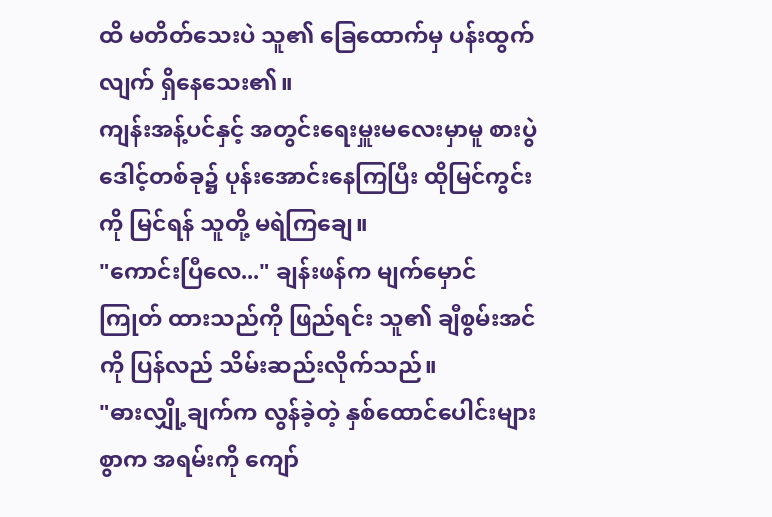ထိ မတိတ်သေးပဲ သူ၏ ခြေထောက်မှ ပန်းထွက်လျက် ရှိနေသေး၏။
ကျန်းအန့်ပင်နှင့် အတွင်းရေးမှူးမလေးမှာမူ စားပွဲဒေါင့်တစ်ခု၌ ပုန်းအောင်းနေကြပြီး ထိုမြင်ကွင်းကို မြင်ရန် သူတို့ မရဲကြချေ။
"ကောင်းပြီလေ..." ချန်းဖန်က မျက်မှောင်ကြုတ် ထားသည်ကို ဖြည်ရင်း သူ၏ ချီစွမ်းအင်ကို ပြန်လည် သိမ်းဆည်းလိုက်သည်။
"ဓားလျှို့ချက်က လွန်ခဲ့တဲ့ နှစ်ထောင်ပေါင်းများစွာက အရမ်းကို ကျော်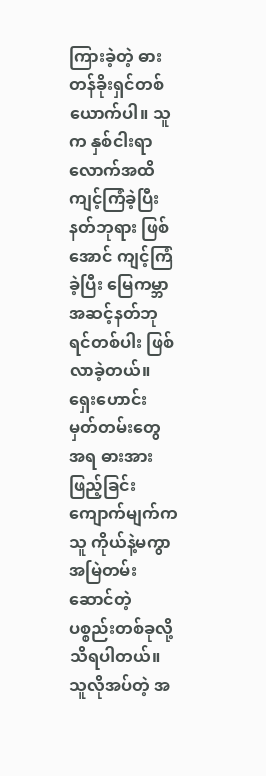ကြားခဲ့တဲ့ ဓားတန်ခိုးရှင်တစ်ယောက်ပါ။ သူက နှစ်ငါးရာလောက်အထိ ကျင့်ကြံခဲ့ပြီး နတ်ဘုရား ဖြစ်အောင် ကျင့်ကြံခဲ့ပြီး မြေကမ္ဘာ အဆင့်နတ်ဘုရင်တစ်ပါး ဖြစ်လာခဲ့တယ်။ ရှေးဟောင်း မှတ်တမ်းတွေ အရ ဓားအားဖြည့်ခြင်း ကျောက်မျက်က သူ ကိုယ်နဲ့မကွာ အမြဲတမ်းဆောင်တဲ့ ပစ္စည်းတစ်ခုလို့ သိရပါတယ်။ သူလိုအပ်တဲ့ အ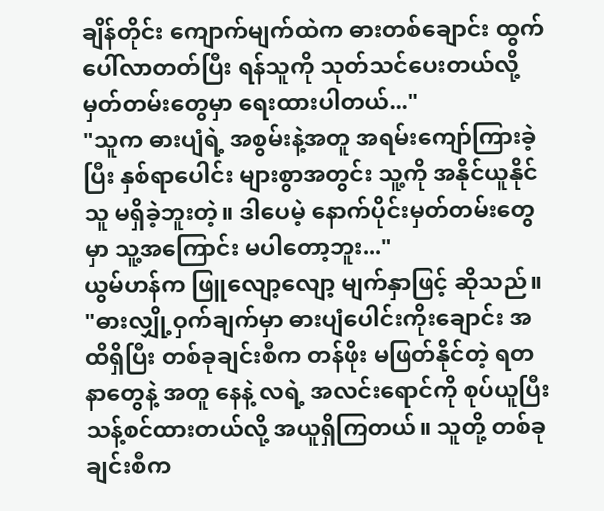ချိန်တိုင်း ကျောက်မျက်ထဲက ဓားတစ်ချောင်း ထွက်ပေါ်လာတတ်ပြီး ရန်သူကို သုတ်သင်ပေးတယ်လို့ မှတ်တမ်းတွေမှာ ရေးထားပါတယ်..."
"သူက ဓားပျံရဲ့ အစွမ်းနဲ့အတူ အရမ်းကျော်ကြားခဲ့ပြီး နှစ်ရာပေါင်း များစွာအတွင်း သူ့ကို အနိုင်ယူနိုင်သူ မရှိခဲ့ဘူးတဲ့။ ဒါပေမဲ့ နောက်ပိုင်းမှတ်တမ်းတွေမှာ သူ့အကြောင်း မပါတော့ဘူး..."
ယွမ်ဟန်က ဖြူလျော့လျော့ မျက်နှာဖြင့် ဆိုသည်။
"ဓားလျှို့ဝှက်ချက်မှာ ဓားပျံပေါင်းကိုးချောင်း အထိရှိပြီး တစ်ခုချင်းစီက တန်ဖိုး မဖြတ်နိုင်တဲ့ ရတနာတွေနဲ့ အတူ နေနဲ့ လရဲ့ အလင်းရောင်ကို စုပ်ယူပြီး သန့်စင်ထားတယ်လို့ အယူရှိကြတယ်။ သူတို့ တစ်ခုချင်းစီက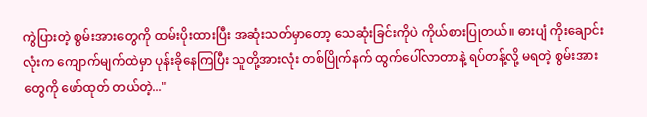ကွဲပြားတဲ့ စွမ်းအားတွေကို ထမ်းပိုးထားပြီး အဆုံးသတ်မှာတော့ သေဆုံးခြင်းကိုပဲ ကိုယ်စားပြုတယ်။ ဓားပျံ ကိုးချောင်းလုံးက ကျောက်မျက်ထဲမှာ ပုန်းခိုနေကြပြီး သူတို့အားလုံး တစ်ပြိုက်နက် ထွက်ပေါ်လာတာနဲ့ ရပ်တန့်လို့ မရတဲ့ စွမ်းအားတွေကို ဖော်ထုတ် တယ်တဲ့..."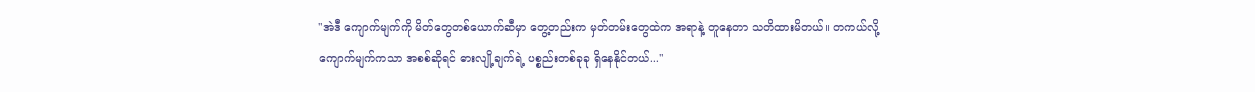"အဲဒီ ကျောက်မျက်ကို မိတ်တွေတစ်ယောက်ဆီမှာ တွေ့တည်းက မှတ်တမ်းတွေထဲက အရာနဲ့ တူနေတာ သတိထားမိတယ်။ တကယ်လို့ ကျောက်မျက်ကသာ အစစ်ဆိုရင် ဓားလျို့ချက်ရဲ့ ပစ္စည်းတစ်ခုခု ရှိနေနိုင်တယ်..."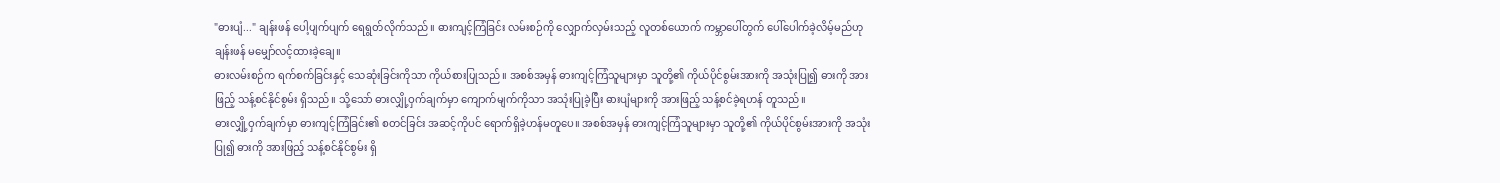"ဓားပျံ..." ချန်းဖန် ပေါ့ပျက်ပျက် ရေရွတ်လိုက်သည်။ ဓားကျင့်ကြံခြင်း လမ်းစဉ်ကို လျှောက်လှမ်းသည့် လူတစ်ယောက် ကမ္ဘာပေါ်တွက် ပေါ်ပေါက်ခဲ့လိမ့်မည်ဟု ချန်းဖန် မမျှော်လင့်ထားခဲ့ချေ။
ဓားလမ်းစဉ်က ရက်စက်ခြင်းနှင့် သေဆုံးခြင်းကိုသာ ကိုယ်စားပြုသည်။ အစစ်အမှန် ဓားကျင့်ကြံသူများမှာ သူတို့၏ ကိုယ်ပိုင်စွမ်းအားကို အသုံးပြု၍ ဓားကို အားဖြည့် သန့်စင်နိုင်စွမ်း ရှိသည်။ သို့သော် ဓားလျှို့ဝှက်ချက်မှာ ကျောက်မျက်ကိုသာ အသုံးပြုခဲ့ပြီး ဓားပျံများကို အားဖြည့် သန့်စင်ခဲ့ရဟန် တူသည်။
ဓားလျှို့ဝှက်ချက်မှာ ဓားကျင့်ကြံခြင်း၏ စတင်ခြင်း အဆင့်ကိုပင် ရောက်ရှိခဲ့ဟန်မတူပေ။ အစစ်အမှန် ဓားကျင့်ကြံသူများမှာ သူတို့၏ ကိုယ်ပိုင်စွမ်းအားကို အသုံးပြု၍ ဓားကို အားဖြည့် သန့်စင်နိုင်စွမ်း ရှိ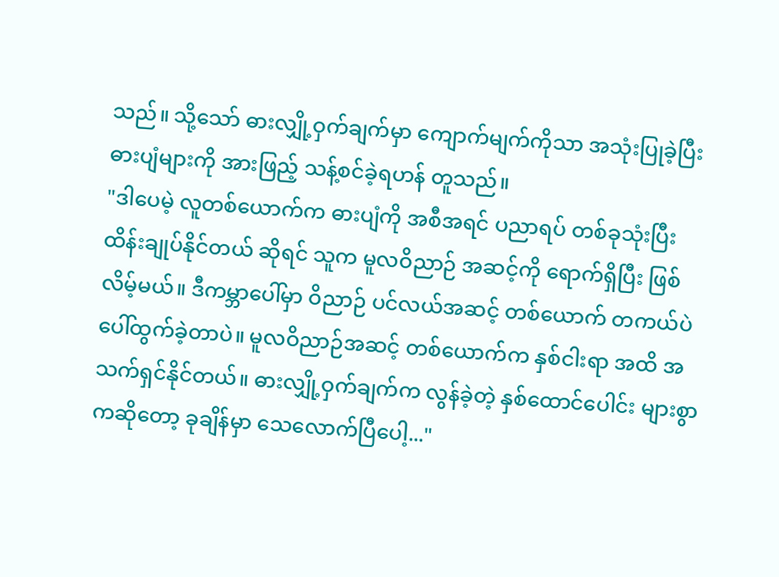သည်။ သို့သော် ဓားလျှို့ဝှက်ချက်မှာ ကျောက်မျက်ကိုသာ အသုံးပြုခဲ့ပြီး ဓားပျံများကို အားဖြည့် သန့်စင်ခဲ့ရဟန် တူသည်။
"ဒါပေမဲ့ လူတစ်ယောက်က ဓားပျံကို အစီအရင် ပညာရပ် တစ်ခုသုံးပြီး ထိန်းချုပ်နိုင်တယ် ဆိုရင် သူက မူလဝိညာဉ် အဆင့်ကို ရောက်ရှိပြီး ဖြစ်လိမ့်မယ်။ ဒီကမ္ဘာပေါ်မှာ ဝိညာဉ် ပင်လယ်အဆင့် တစ်ယောက် တကယ်ပဲ ပေါ်ထွက်ခဲ့တာပဲ။ မူလဝိညာဉ်အဆင့် တစ်ယောက်က နှစ်ငါးရာ အထိ အသက်ရှင်နိုင်တယ်။ ဓားလျှို့ဝှက်ချက်က လွန်ခဲ့တဲ့ နှစ်ထောင်ပေါင်း များစွာကဆိုတော့ ခုချိန်မှာ သေလောက်ပြီပေါ့..."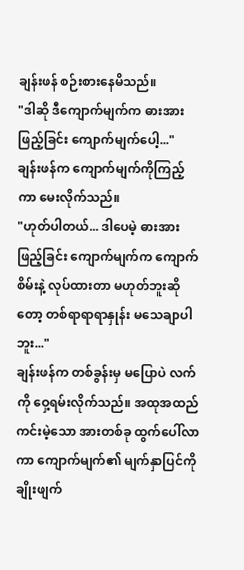ချန်းဖန် စဉ်းစားနေမိသည်။
"ဒါဆို ဒီကျောက်မျက်က ဓားအားဖြည့်ခြင်း ကျောက်မျက်ပေါ့..."
ချန်းဖန်က ကျောက်မျက်ကိုကြည့်ကာ မေးလိုက်သည်။
"ဟုတ်ပါတယ်... ဒါပေမဲ့ ဓားအားဖြည့်ခြင်း ကျောက်မျက်က ကျောက်စိမ်းနဲ့ လုပ်ထားတာ မဟုတ်ဘူးဆိုတော့ တစ်ရာရာရာနှုန်း မသေချာပါဘူး..."
ချန်းဖန်က တစ်ခွန်းမှ မပြောပဲ လက်ကို ဝှေ့ရမ်းလိုက်သည်။ အထုအထည် ကင်းမဲ့သော အားတစ်ခု ထွက်ပေါ်လာကာ ကျောက်မျက်၏ မျက်နှာပြင်ကို ချိုးဖျက်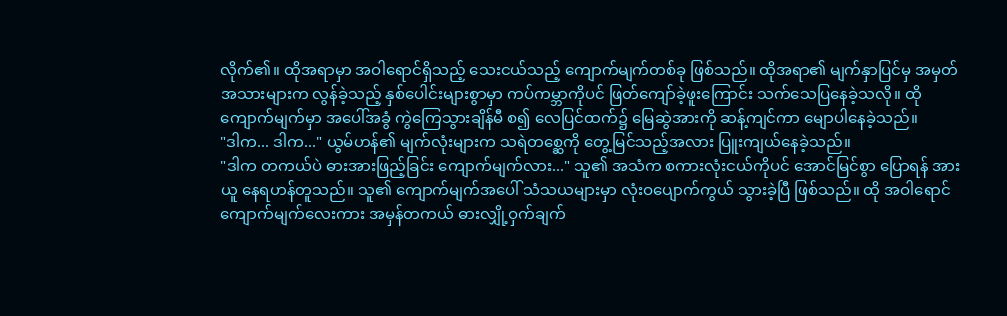လိုက်၏။ ထိုအရာမှာ အဝါရောင်ရှိသည့် သေးငယ်သည့် ကျောက်မျက်တစ်ခု ဖြစ်သည်။ ထိုအရာ၏ မျက်နှာပြင်မှ အမှတ်အသားများက လွန်ခဲ့သည့် နှစ်ပေါင်းများစွာမှာ ကပ်ကမ္ဘာကိုပင် ဖြတ်ကျော်ခဲ့ဖူးကြောင်း သက်သေပြနေခဲ့သလို။ ထိုကျောက်မျက်မှာ အပေါ်အခွံ ကွဲကြေသွားချိန်မီ စ၍ လေပြင်ထက်၌ မြေဆွဲအားကို ဆန့်ကျင်ကာ မျောပါနေခဲ့သည်။
"ဒါက... ဒါက..." ယွမ်ဟန်၏ မျက်လုံးများက သရဲတစ္ဆေကို တွေ့မြင်သည့်အလား ပြူးကျယ်နေခဲ့သည်။
"ဒါက တကယ်ပဲ ဓားအားဖြည့်ခြင်း ကျောက်မျက်လား..." သူ၏ အသံက စကားလုံးငယ်ကိုပင် အောင်မြင်စွာ ပြောရန် အားယူ နေရဟန်တူသည်။ သူ၏ ကျောက်မျက်အပေါ် သံသယများမှာ လုံးဝပျောက်ကွယ် သွားခဲ့ပြီ ဖြစ်သည်။ ထို အဝါရောင် ကျောက်မျက်လေးကား အမှန်တကယ် ဓားလျှို့ဝှက်ချက်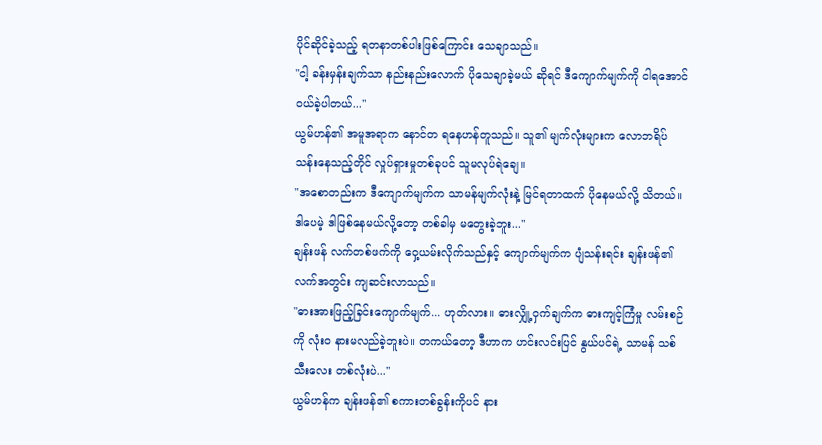ပိုင်ဆိုင်ခဲ့သည့် ရတနာတစ်ပါးဖြစ်ကြောင်း သေချာသည်။
"ငါ့ ခန်းမှန်းချက်သာ နည်းနည်းလောက် ပိုသေချာခဲ့မယ် ဆိုရင် ဒီကျောက်မျက်ကို ငါရအောင် ဝယ်ခဲ့ပါတယ်..."
ယွမ်ဟန်၏ အမူအရာက နောင်တ ရနေဟန်တူသည်။ သူ၏ မျက်လုံးများက လောဘရိပ် သန်းနေသည့်တိုင် လှုပ်ရှားမှုတစ်ခုပင် သူမလုပ်ရဲချေ။
"အစောတည်းက ဒီကျောက်မျက်က သာမန်မျက်လုံးနဲ့ မြင်ရတာထက် ပိုနေမယ်လို့ သိတယ်။ ဒါပေမဲ့ ဒါဖြစ်နေမယ်လို့တော့ တစ်ခါမှ မတွေးခဲ့ဘူး..."
ချန်းဖန် လက်တစ်ဖက်ကို ဝှေ့ယမ်းလိုက်သည်နှင့် ကျောက်မျက်က ပျံသန်းရင်း ချန်းဖန်၏ လက်အတွင်း ကျဆင်းလာသည်။
"ဓားအားဖြည့်ခြင်းကျောက်မျက်... ဟုတ်လား။ ဓားလျှို့ဝှက်ချက်က ဓားကျင့်ကြံမှု လမ်းစဉ်ကို လုံးဝ နားမလည်ခဲ့ဘူးပဲ။ တကယ်တော့ ဒီဟာက ဟင်းလင်းပြင် နွယ်ပင်ရဲ့ သာမန် သစ်သီးလေး တစ်လုံးပဲ..."
ယွမ်ဟန်က ချန်းဖန်၏ စကားတစ်ခွန်းကိုပင် နား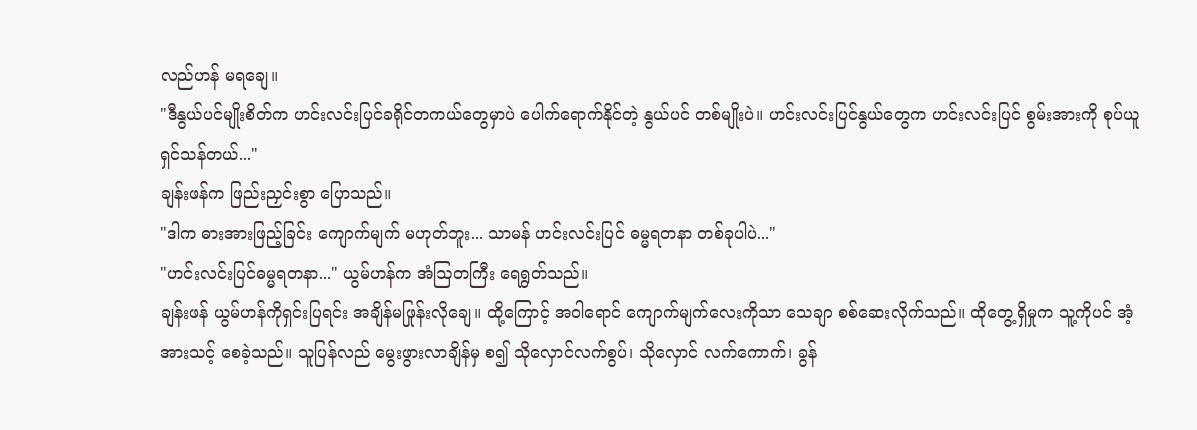လည်ဟန် မရချေ။
"ဒီနွယ်ပင်မျိုးစိတ်က ဟင်းလင်းပြင်ခရိုင်တကယ်တွေမှာပဲ ပေါက်ရောက်နိုင်တဲ့ နွယ်ပင် တစ်မျိုးပဲ။ ဟင်းလင်းပြင်နွယ်တွေက ဟင်းလင်းပြင် စွမ်းအားကို စုပ်ယူရှင်သန်တယ်..."
ချန်းဖန်က ဖြည်းညှင်းစွာ ပြောသည်။
"ဒါက ဓားအားဖြည့်ခြင်း ကျောက်မျက် မဟုတ်ဘူး... သာမန် ဟင်းလင်းပြင် ဓမ္မရတနာ တစ်ခုပါပဲ..."
"ဟင်းလင်းပြင်ဓမ္မရတနာ..." ယွမ်ဟန်က အံဩတကြီး ရေရွတ်သည်။
ချန်းဖန် ယွမ်ဟန်ကိုရှင်းပြရင်း အချိန်မဖြုန်းလိုချေ။ ထို့ကြောင့် အဝါရောင် ကျောက်မျက်လေးကိုသာ သေချာ စစ်ဆေးလိုက်သည်။ ထိုတွေ့ရှိမှုက သူ့ကိုပင် အံ့အားသင့် စေခဲ့သည်။ သူပြန်လည် မွေးဖွားလာချိန်မှ စ၍ သိုလှောင်လက်စွပ်၊ သိုလှောင် လက်ကောက်၊ ခွန်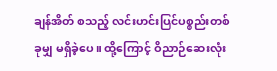ချန်အိတ် စသည့် လင်းဟင်းပြင်ပစ္စည်းတစ်ခုမျှ မရှိခဲ့ပေ။ ထို့ကြောင့် ဝိညာဉ်ဆေးလုံး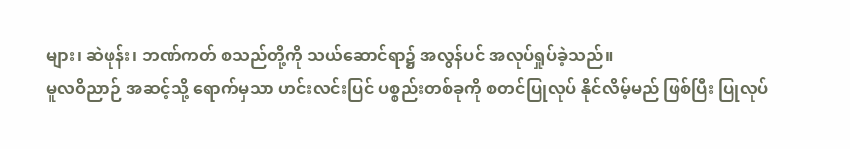များ၊ ဆဲဖုန်း၊ ဘဏ်ကတ် စသည်တို့ကို သယ်ဆောင်ရာ၌ အလွန်ပင် အလုပ်ရှုပ်ခဲ့သည်။
မူလဝိညာဉ် အဆင့်သို့ ရောက်မှသာ ဟင်းလင်းပြင် ပစ္စည်းတစ်ခုကို စတင်ပြုလုပ် နိုင်လိမ့်မည် ဖြစ်ပြီး ပြုလုပ်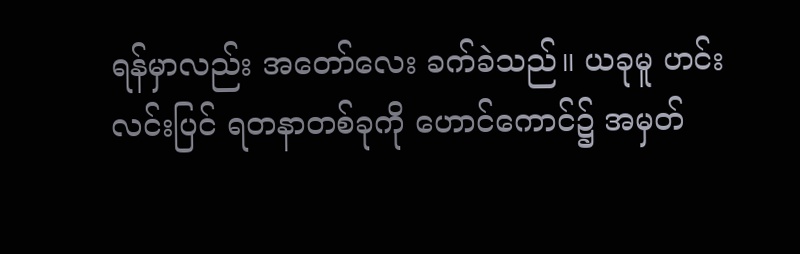ရန်မှာလည်း အတော်လေး ခက်ခဲသည်။ ယခုမူ ဟင်းလင်းပြင် ရတနာတစ်ခုကို ဟောင်ကောင်၌ အမှတ်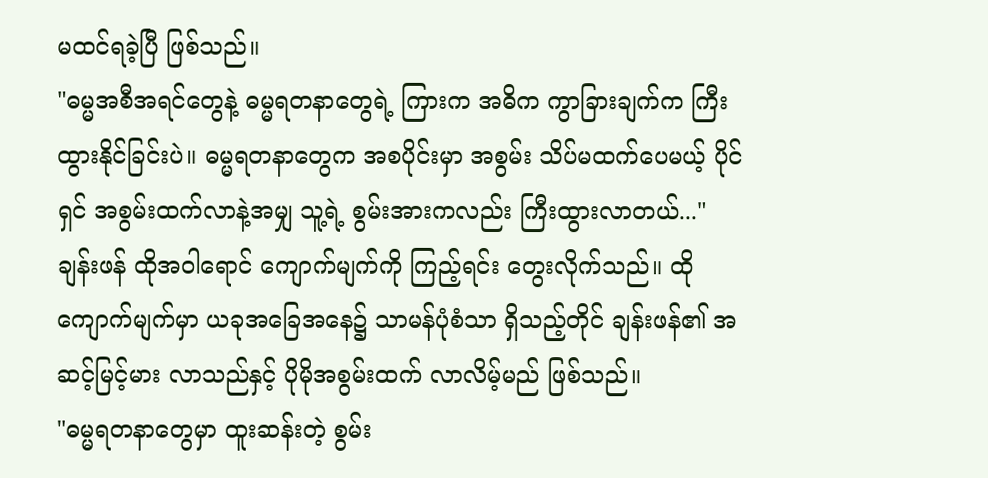မထင်ရခဲ့ပြီ ဖြစ်သည်။
"ဓမ္မအစီအရင်တွေနဲ့ ဓမ္မရတနာတွေရဲ့ ကြားက အဓိက ကွာခြားချက်က ကြီးထွားနိုင်ခြင်းပဲ။ ဓမ္မရတနာတွေက အစပိုင်းမှာ အစွမ်း သိပ်မထက်ပေမယ့် ပိုင်ရှင် အစွမ်းထက်လာနဲ့အမျှ သူ့ရဲ့ စွမ်းအားကလည်း ကြီးထွားလာတယ်..."
ချန်းဖန် ထိုအဝါရောင် ကျောက်မျက်ကို ကြည့်ရင်း တွေးလိုက်သည်။ ထိုကျောက်မျက်မှာ ယခုအခြေအနေ၌ သာမန်ပုံစံသာ ရှိသည့်တိုင် ချန်းဖန်၏ အဆင့်မြင့်မား လာသည်နှင့် ပိုမိုအစွမ်းထက် လာလိမ့်မည် ဖြစ်သည်။
"ဓမ္မရတနာတွေမှာ ထူးဆန်းတဲ့ စွမ်း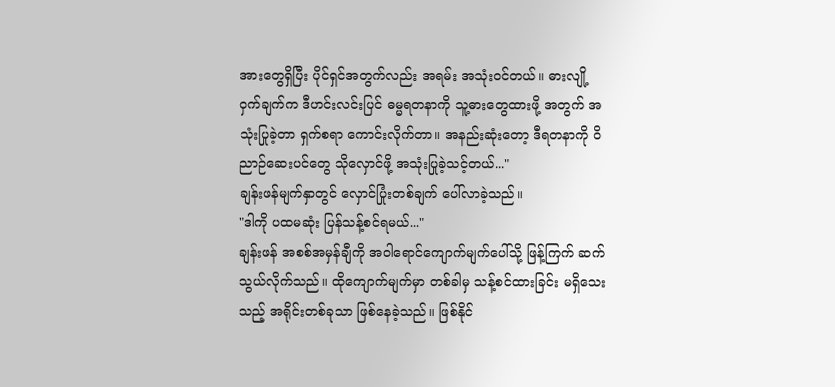အားတွေရှိပြီး ပိုင်ရှင်အတွက်လည်း အရမ်း အသုံးဝင်တယ်။ ဓားလျို့ဝှက်ချက်က ဒီဟင်းလင်းပြင် ဓမ္မရတနာကို သူ့ဓားတွေထားဖို့ အတွက် အသုံးပြုခဲ့တာ ရှက်စရာ ကောင်းလိုက်တာ။ အနည်းဆုံးတော့ ဒီရတနာကို ဝိညာဉ်ဆေးပင်တွေ သိုလှောင်ဖို့ အသုံးပြုခဲ့သင့်တယ်..."
ချန်းဖန်မျက်နှာတွင် လှောင်ပြုံးတစ်ချက် ပေါ်လာခဲ့သည်။
"ဒါကို ပထမဆုံး ပြန်သန့်စင်ရမယ်..."
ချန်းဖန် အစစ်အမှန်ချီကို အဝါရောင်ကျောက်မျက်ပေါ်သို့ ဖြန့်ကြက် ဆက်သွယ်လိုက်သည်။ ထိုကျောက်မျက်မှာ တစ်ခါမှ သန့်စင်ထားခြင်း မရှိသေးသည့် အရိုင်းတစ်ခုသာ ဖြစ်နေခဲ့သည်။ ဖြစ်နိုင်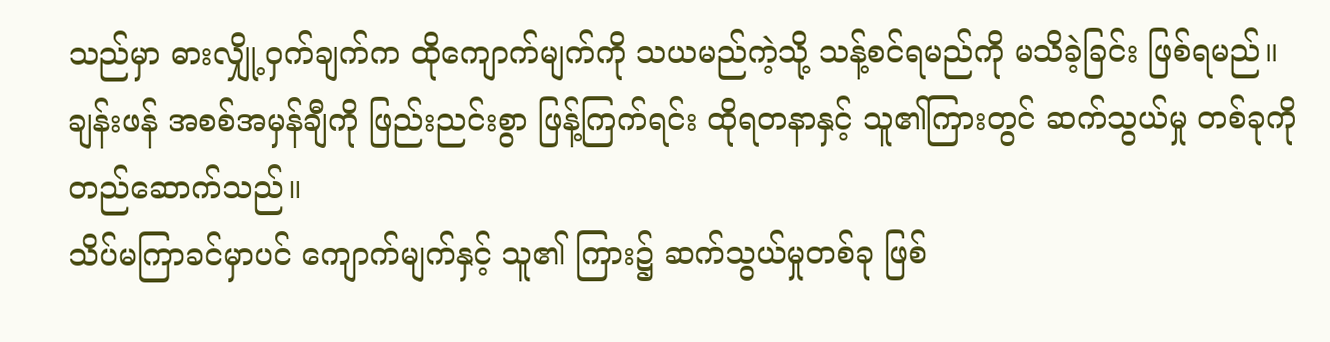သည်မှာ ဓားလျှို့ဝှက်ချက်က ထိုကျောက်မျက်ကို သယမည်ကဲ့သို့ သန့်စင်ရမည်ကို မသိခဲ့ခြင်း ဖြစ်ရမည်။ ချန်းဖန် အစစ်အမှန်ချီကို ဖြည်းညင်းစွာ ဖြန့်ကြက်ရင်း ထိုရတနာနှင့် သူ၏ကြားတွင် ဆက်သွယ်မှု တစ်ခုကို တည်ဆောက်သည်။
သိပ်မကြာခင်မှာပင် ကျောက်မျက်နှင့် သူ၏ ကြား၌ ဆက်သွယ်မှုတစ်ခု ဖြစ်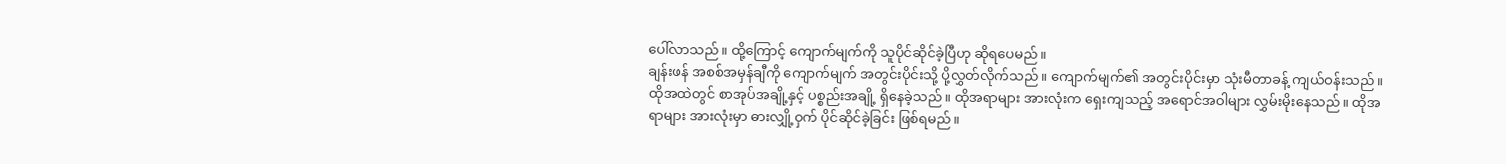ပေါ်လာသည်။ ထို့ကြောင့် ကျောက်မျက်ကို သူပိုင်ဆိုင်ခဲ့ပြီဟု ဆိုရပေမည်။
ချန်းဖန် အစစ်အမှန်ချီကို ကျောက်မျက် အတွင်းပိုင်းသို့ ပို့လွှတ်လိုက်သည်။ ကျောက်မျက်၏ အတွင်းပိုင်းမှာ သုံးမီတာခန့် ကျယ်ဝန်းသည်။ ထိုအထဲတွင် စာအုပ်အချို့နှင့် ပစ္စည်းအချို့ ရှိနေခဲ့သည်။ ထိုအရာများ အားလုံးက ရှေးကျသည့် အရောင်အဝါများ လွှမ်းမိုးနေသည်။ ထိုအရာများ အားလုံးမှာ ဓားလျှို့ဝှက် ပိုင်ဆိုင်ခဲ့ခြင်း ဖြစ်ရမည်။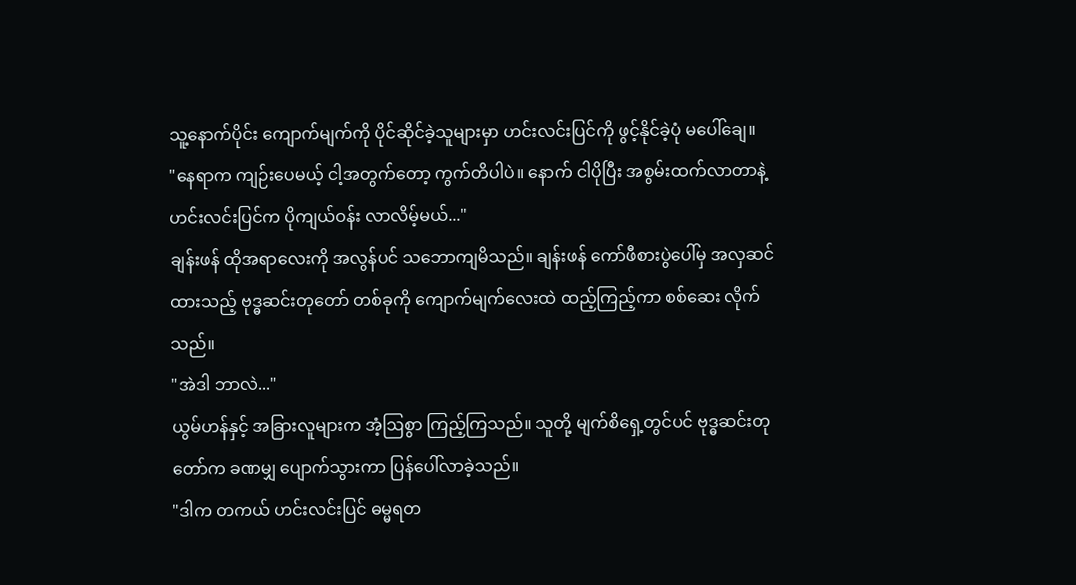သူ့နောက်ပိုင်း ကျောက်မျက်ကို ပိုင်ဆိုင်ခဲ့သူများမှာ ဟင်းလင်းပြင်ကို ဖွင့်နိုင်ခဲ့ပုံ မပေါ်ချေ။
"နေရာက ကျဉ်းပေမယ့် ငါ့အတွက်တော့ ကွက်တိပါပဲ။ နောက် ငါပိုပြီး အစွမ်းထက်လာတာနဲ့ ဟင်းလင်းပြင်က ပိုကျယ်ဝန်း လာလိမ့်မယ်..."
ချန်းဖန် ထိုအရာလေးကို အလွန်ပင် သဘောကျမိသည်။ ချန်းဖန် ကော်ဖီစားပွဲပေါ်မှ အလှဆင်ထားသည့် ဗုဒ္ဓဆင်းတုတော် တစ်ခုကို ကျောက်မျက်လေးထဲ ထည့်ကြည့်ကာ စစ်ဆေး လိုက်သည်။
"အဲဒါ ဘာလဲ..."
ယွမ်ဟန်နှင့် အခြားလူများက အံ့ဩစွာ ကြည့်ကြသည်။ သူတို့ မျက်စိရှေ့တွင်ပင် ဗုဒ္ဓဆင်းတုတော်က ခဏမျှ ပျောက်သွားကာ ပြန်ပေါ်လာခဲ့သည်။
"ဒါက တကယ် ဟင်းလင်းပြင် ဓမ္မရတ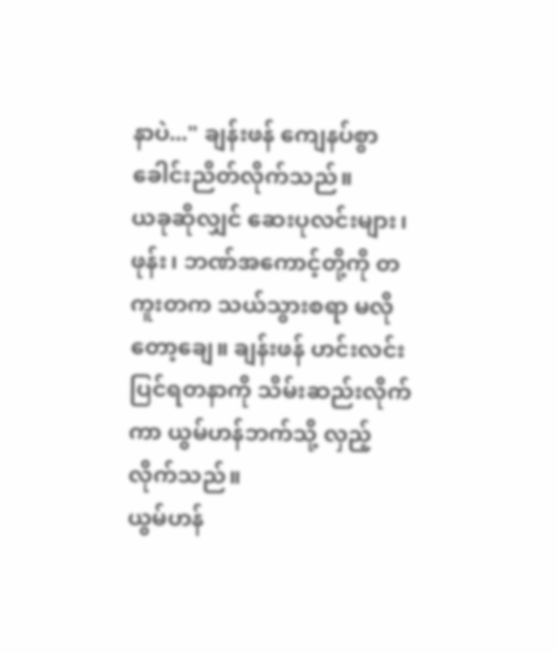နာပဲ..." ချန်းဖန် ကျေနပ်စွာ ခေါင်းညိတ်လိုက်သည်။
ယခုဆိုလျှင် ဆေးပုလင်းများ၊ ဖုန်း၊ ဘဏ်အကောင့်တို့ကို တကူးတက သယ်သွားစရာ မလိုတော့ချေ။ ချန်းဖန် ဟင်းလင်းပြင်ရတနာကို သိမ်းဆည်းလိုက်ကာ ယွမ်ဟန်ဘက်သို့ လှည့်လိုက်သည်။
ယွမ်ဟန်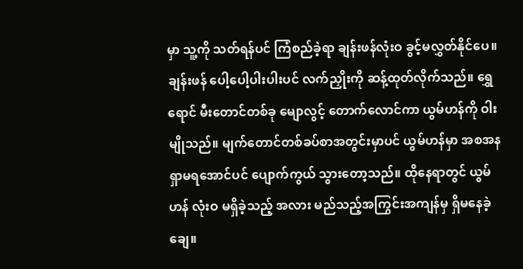မှာ သူ့ကို သတ်ရန်ပင် ကြံစည်ခဲ့ရာ ချန်းဖန်လုံးဝ ခွင့်မလွှတ်နိုင်ပေ။ ချန်းဖန် ပေါ့ပေါ့ပါးပါးပင် လက်ညှိုးကို ဆန့်ထုတ်လိုက်သည်။ ရွှေရောင် မီးတောင်တစ်ခု မျောလွင့် တောက်လောင်ကာ ယွမ်ဟန်ကို ဝါးမျိုသည်။ မျက်တောင်တစ်ခပ်စာအတွင်းမှာပင် ယွမ်ဟန်မှာ အစအန ရှာမရအောင်ပင် ပျောက်ကွယ် သွားတော့သည်။ ထိုနေရာတွင် ယွမ်ဟန် လုံးဝ မရှိခဲ့သည့် အလား မည်သည့်အကြွင်းအကျန်မှ ရှိမနေခဲ့ချေ။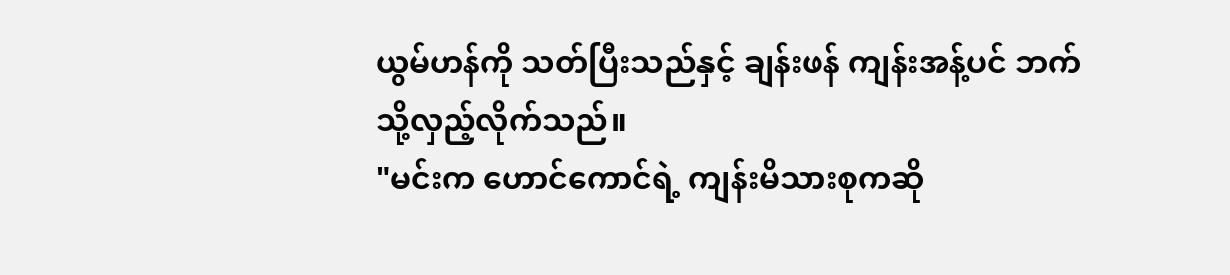ယွမ်ဟန်ကို သတ်ပြီးသည်နှင့် ချန်းဖန် ကျန်းအန့်ပင် ဘက်သို့လှည့်လိုက်သည်။
"မင်းက ဟောင်ကောင်ရဲ့ ကျန်းမိသားစုကဆို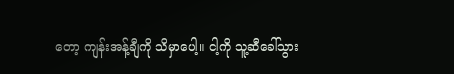တော့ ကျန်းအန့်ချီကို သိမှာပေါ့။ ငါ့ကို သူ့ဆီခေါ်သွား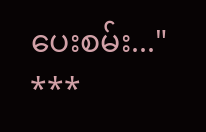ပေးစမ်း..."
***